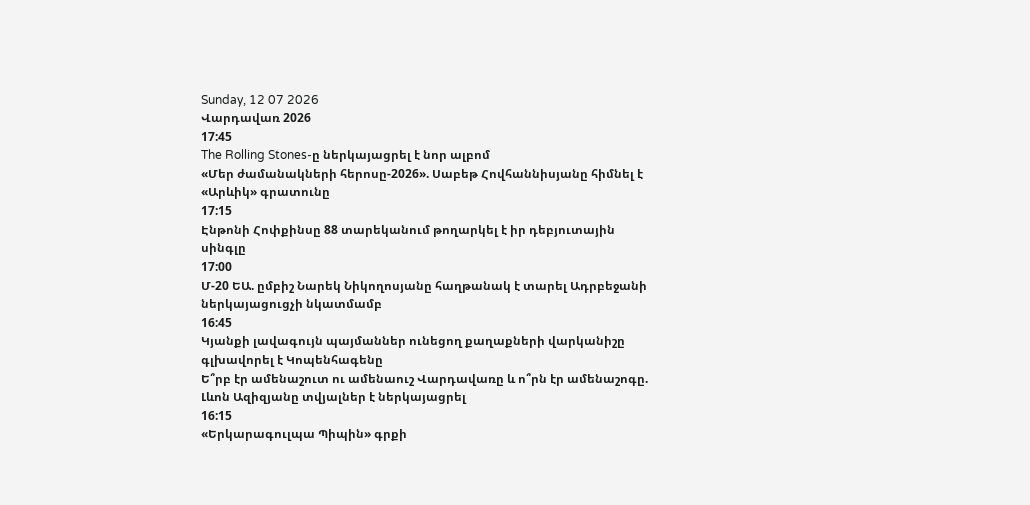Sunday, 12 07 2026
Վարդավառ 2026
17:45
The Rolling Stones-ը ներկայացրել է նոր ալբոմ
«Մեր ժամանակների հերոսը-2026». Սաբեթ Հովհաննիսյանը հիմնել է «Արևիկ» գրատունը
17:15
Էնթոնի Հոփքինսը 88 տարեկանում թողարկել է իր դեբյուտային սինգլը
17:00
Մ-20 ԵԱ. ըմբիշ Նարեկ Նիկողոսյանը հաղթանակ է տարել Ադրբեջանի ներկայացուցչի նկատմամբ
16:45
Կյանքի լավագույն պայմաններ ունեցող քաղաքների վարկանիշը գլխավորել է Կոպենհագենը
Ե՞րբ էր ամենաշուտ ու ամենաուշ Վարդավառը և ո՞րն էր ամենաշոգը. Լևոն Ազիզյանը տվյալներ է ներկայացրել
16:15
«Երկարագուլպա Պիպին» գրքի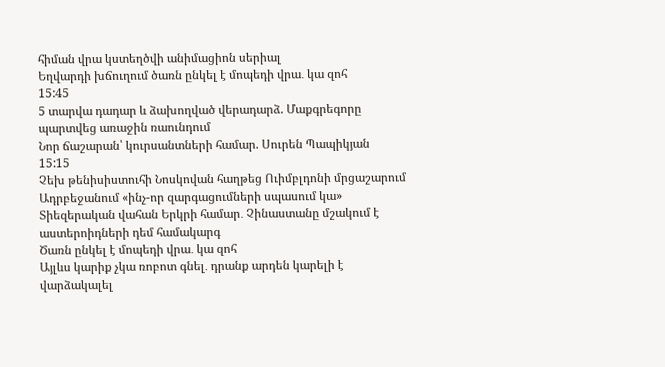հիման վրա կստեղծվի անիմացիոն սերիալ
Եղվարդի խճուղում ծառն ընկել է մոպեդի վրա․ կա զոհ
15:45
5 տարվա դադար և ձախողված վերադարձ. Մաքգրեգորը պարտվեց առաջին ռաունդում
Նոր ճաշարան՝ կուրսանտների համար. Սուրեն Պապիկյան
15:15
Չեխ թենիսիստուհի Նոսկովան հաղթեց Ուիմբլդոնի մրցաշարում
Ադրբեջանում «ինչ-որ զարգացումների սպասում կա»
Տիեզերական վահան Երկրի համար․ Չինաստանը մշակում է աստերոիդների դեմ համակարգ
Ծառն ընկել է մոպեդի վրա․ կա զոհ
Այլևս կարիք չկա ռոբոտ գնել․ դրանք արդեն կարելի է վարձակալել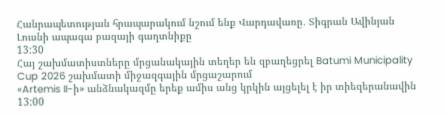Հանրապետության հրապարակում նշում ենք Վարդավառը․ Տիգրան Ավինյան
Լուսնի ապագա բազայի գաղտնիքը
13:30
Հայ շախմատիստները մրցանակային տեղեր են զբաղեցրել Batumi Municipality Cup 2026 շախմատի միջազգային մրցաշարում
«Artemis II-ի» անձնակազմը երեք ամիս անց կրկին այցելել է իր տիեզերանավին
13:00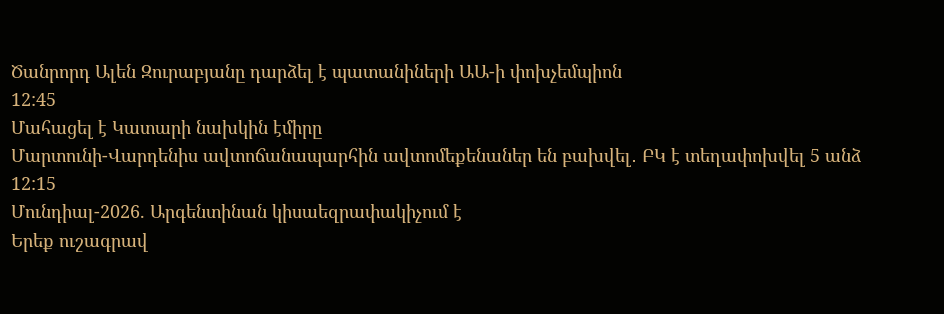Ծանրորդ Ալեն Զուրաբյանը դարձել է պատանիների ԱԱ-ի փոխչեմպիոն
12:45
Մահացել է Կատարի նախկին էմիրը
Մարտունի-Վարդենիս ավտոճանապարհին ավտոմեքենաներ են բախվել․ ԲԿ է տեղափոխվել 5 անձ
12:15
Մունդիալ-2026. Արգենտինան կիսաեզրափակիչում է
Երեք ուշագրավ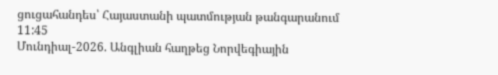ցուցահանդես՝ Հայաստանի պատմության թանգարանում
11:45
Մունդիալ-2026. Անգլիան հաղթեց Նորվեգիային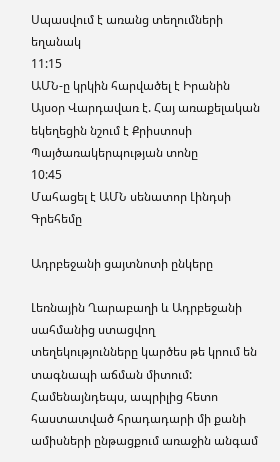Սպասվում է առանց տեղումների եղանակ
11:15
ԱՄՆ-ը կրկին հարվածել է Իրանին
Այսօր Վարդավառ է. Հայ առաքելական եկեղեցին նշում է Քրիստոսի Պայծառակերպության տոնը
10:45
Մահացել է ԱՄՆ սենատոր Լինդսի Գրեհեմը

Ադրբեջանի ցայտնոտի ընկերը

Լեռնային Ղարաբաղի և Ադրբեջանի սահմանից ստացվող տեղեկությունները կարծես թե կրում են տագնապի աճման միտում: Համենայնդեպս, ապրիլից հետո հաստատված հրադադարի մի քանի ամիսների ընթացքում առաջին անգամ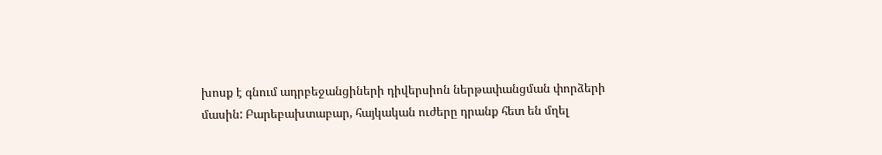խոսք է գնում ադրբեջանցիների դիվերսիոն ներթափանցման փորձերի մասին: Բարեբախտաբար, հայկական ուժերը դրանք հետ են մղել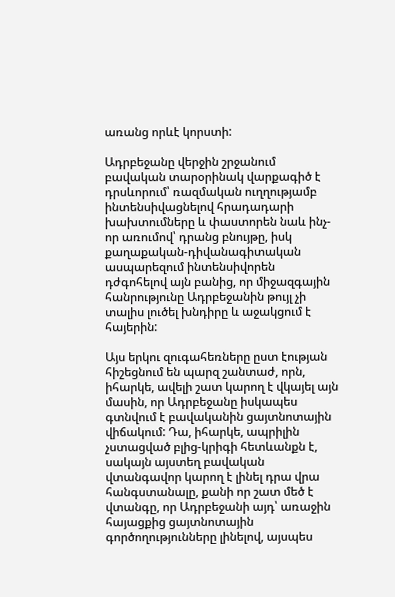առանց որևէ կորստի:

Ադրբեջանը վերջին շրջանում բավական տարօրինակ վարքագիծ է դրսևորում՝ ռազմական ուղղությամբ ինտենսիվացնելով հրադադարի խախտումները և փաստորեն նաև ինչ-որ առումով՝ դրանց բնույթը, իսկ քաղաքական-դիվանագիտական ասպարեզում ինտենսիվորեն դժգոհելով այն բանից, որ միջազգային հանրությունը Ադրբեջանին թույլ չի տալիս լուծել խնդիրը և աջակցում է հայերին:

Այս երկու զուգահեռները ըստ էության հիշեցնում են պարզ շանտաժ, որն, իհարկե, ավելի շատ կարող է վկայել այն մասին, որ Ադրբեջանը իսկապես գտնվում է բավականին ցայտնոտային վիճակում: Դա, իհարկե, ապրիլին չստացված բլից-կրիգի հետևանքն է, սակայն այստեղ բավական վտանգավոր կարող է լինել դրա վրա հանգստանալը, քանի որ շատ մեծ է վտանգը, որ Ադրբեջանի այդ՝ առաջին հայացքից ցայտնոտային գործողությունները լինելով, այսպես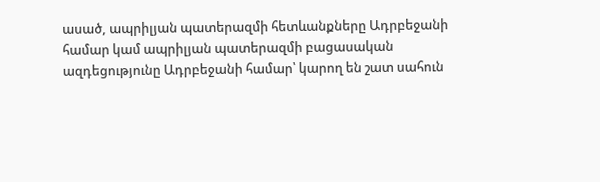ասած, ապրիլյան պատերազմի հետևանքները Ադրբեջանի համար կամ ապրիլյան պատերազմի բացասական ազդեցությունը Ադրբեջանի համար՝ կարող են շատ սահուն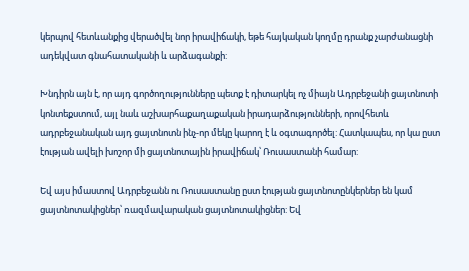կերպով հետևանքից վերածվել նոր իրավիճակի, եթե հայկական կողմը դրանք չարժանացնի ադեկվատ գնահատականի և արձագանքի:

Խնդիրն այն է, որ այդ գործողությունները պետք է դիտարկել ոչ միայն Ադրբեջանի ցայտնոտի կոնտեքստում, այլ նաև աշխարհաքաղաքական իրադարձությունների, որովհետև ադրբեջանական այդ ցայտնոտն ինչ-որ մեկը կարող է և օգտագործել: Հատկապես, որ կա ըստ էության ավելի խոշոր մի ցայտնոտային իրավիճակ՝ Ռուսաստանի համար:

Եվ այս իմաստով Ադրբեջանն ու Ռուսաստանը ըստ էության ցայտնոտընկերներ են կամ ցայտնոտակիցներ՝ ռազմավարական ցայտնոտակիցներ: Եվ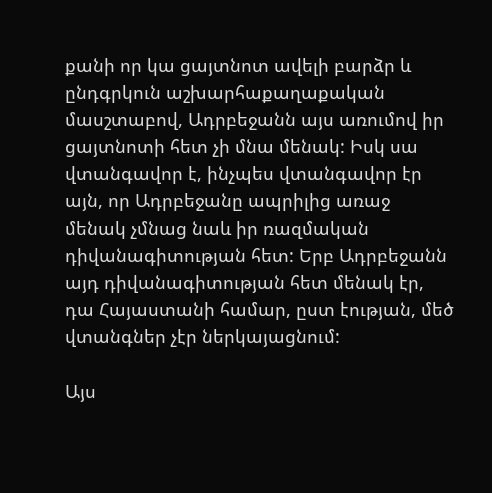քանի որ կա ցայտնոտ ավելի բարձր և ընդգրկուն աշխարհաքաղաքական մասշտաբով, Ադրբեջանն այս առումով իր ցայտնոտի հետ չի մնա մենակ: Իսկ սա վտանգավոր է, ինչպես վտանգավոր էր այն, որ Ադրբեջանը ապրիլից առաջ մենակ չմնաց նաև իր ռազմական դիվանագիտության հետ: Երբ Ադրբեջանն այդ դիվանագիտության հետ մենակ էր, դա Հայաստանի համար, ըստ էության, մեծ վտանգներ չէր ներկայացնում:

Այս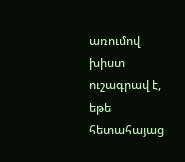առումով խիստ ուշագրավ է, եթե հետահայաց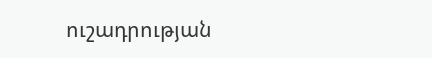ուշադրության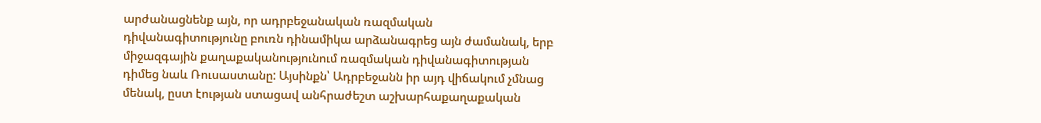արժանացնենք այն, որ ադրբեջանական ռազմական դիվանագիտությունը բուռն դինամիկա արձանագրեց այն ժամանակ, երբ միջազգային քաղաքականությունում ռազմական դիվանագիտության դիմեց նաև Ռուսաստանը: Այսինքն՝ Ադրբեջանն իր այդ վիճակում չմնաց մենակ, ըստ էության ստացավ անհրաժեշտ աշխարհաքաղաքական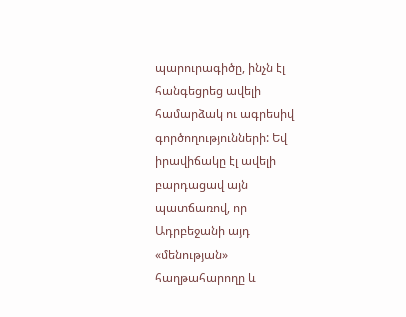պարուրագիծը, ինչն էլ հանգեցրեց ավելի համարձակ ու ագրեսիվ գործողությունների: Եվ իրավիճակը էլ ավելի բարդացավ այն պատճառով, որ Ադրբեջանի այդ «մենության» հաղթահարողը և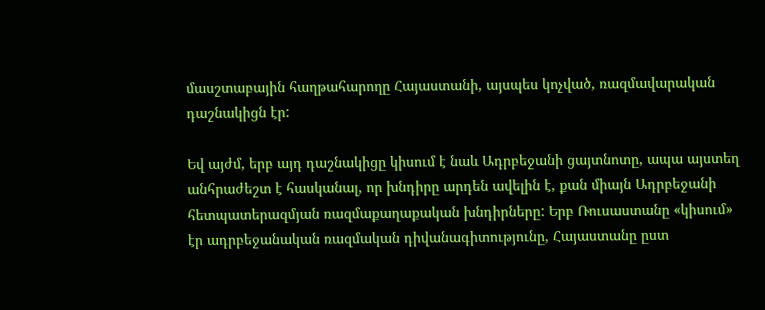մասշտաբային հաղթահարողը Հայաստանի, այսպես կոչված, ռազմավարական դաշնակիցն էր:

Եվ այժմ, երբ այդ դաշնակիցը կիսում է նաև Ադրբեջանի ցայտնոտը, ապա այստեղ անհրաժեշտ է հասկանալ, որ խնդիրը արդեն ավելին է, քան միայն Ադրբեջանի հետպատերազմյան ռազմաքաղաքական խնդիրները: Երբ Ռուսաստանը «կիսում» էր ադրբեջանական ռազմական դիվանագիտությունը, Հայաստանը ըստ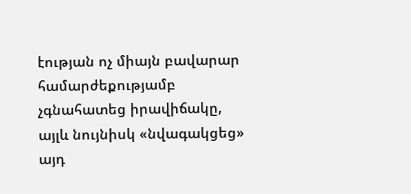էության ոչ միայն բավարար համարժեքությամբ չգնահատեց իրավիճակը, այլև նույնիսկ «նվագակցեց» այդ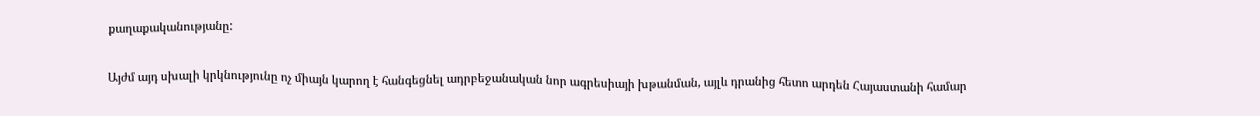քաղաքականությանը:

Այժմ այդ սխալի կրկնությունը ոչ միայն կարող է հանգեցնել ադրբեջանական նոր ագրեսիայի խթանման, այլև դրանից հետո արդեն Հայաստանի համար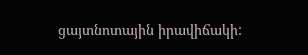ցայտնոտային իրավիճակի: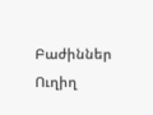Բաժիններ
Ուղիղ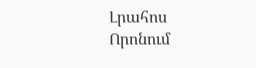Լրահոս
Որոնում